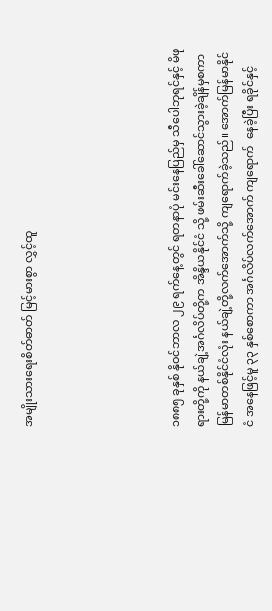အမျိုးသားရေးစိတ်ဓာတ် မြင့်မားစွာ လွှင့်ထူ





၁၈၈၅ ခုနှစ် နိုဝင်ဘာလ ၂၉ ရက်နေ့တွင် ရတနာပုံ မင်းနေပြည်မှ သီပေါဘုရင်နှင့် မိဖုရားတို့ကို နယ်ချဲ့အင်္ဂလိပ်တို့က အိန္ဒိယနိုင်ငံ သို့ ဖမ်းဆီးခေါ်ဆောင်သွားခဲ့ချိန်မှစကာ မြန်မာတစ်နိုင်ငံလုံး နယ်ချဲ့တို့လက်အောက်သို့ ကျရောက်ခဲ့သည်။ အောက်မြန်မာနိုင်ငံ အနေဖြင့်မူ ၃၃ နှစ်စောကာ အင်္ဂလိပ်လက်အောက် ကျရောက်  နေခဲ့ပြီး ရခိုင်နှင့်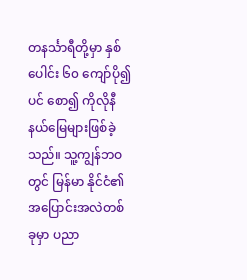တနင်္သာရီတို့မှာ နှစ်ပေါင်း ၆၀ ကျော်ပို၍ပင် စော၍ ကိုလိုနီနယ်မြေများဖြစ်ခဲ့သည်။ သူ့ကျွန်ဘဝတွင် မြန်မာ နိုင်ငံ၏ အပြောင်းအလဲတစ်ခုမှာ ပညာ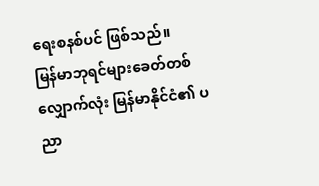ရေးစနစ်ပင် ဖြစ်သည်။
မြန်မာဘုရင်များခေတ်တစ်လျှောက်လုံး မြန်မာနိုင်ငံ၏ ပညာ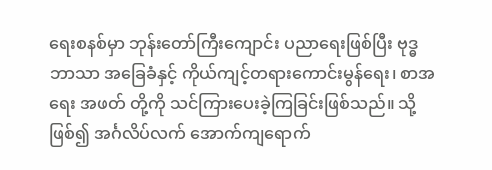ရေးစနစ်မှာ ဘုန်းတော်ကြီးကျောင်း ပညာရေးဖြစ်ပြီး ဗုဒ္ဓဘာသာ အခြေခံနှင့် ကိုယ်ကျင့်တရားကောင်းမွန်ရေး၊ စာအရေး အဖတ် တို့ကို သင်ကြားပေးခဲ့ကြခြင်းဖြစ်သည်။ သို့ဖြစ်၍ အင်္ဂလိပ်လက် အောက်ကျရောက်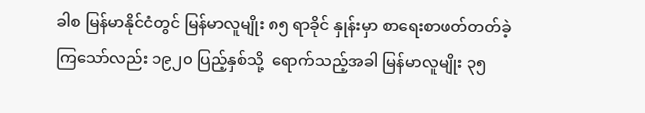ခါစ မြန်မာနိုင်ငံတွင် မြန်မာလူမျိုး ၈၅ ရာခိုင် နှုန်းမှာ စာရေးစာဖတ်တတ်ခဲ့ကြသော်လည်း ၁၉၂၀ ပြည့်နှစ်သို့  ရောက်သည့်အခါ မြန်မာလူမျိုး ၃၅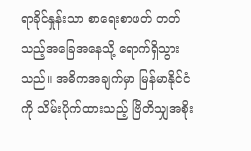ရာခိုင်နှုန်းသာ စာရေးစာဖတ် တတ်သည့်အခြေအနေသို့ ရောက်ရှိသွားသည်။ အဓိကအချက်မှာ မြန်မာနိုင်ငံကို သိမ်းပိုက်ထားသည့် ဗြိတိသျှအစိုး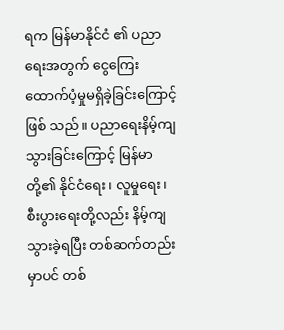ရက မြန်မာနိုင်ငံ ၏ ပညာရေးအတွက် ငွေကြေးထောက်ပံ့မှုမရှိခဲ့ခြင်းကြောင့် ဖြစ် သည်။ ပညာရေးနိမ့်ကျသွားခြင်းကြောင့် မြန်မာတို့၏ နိုင်ငံရေး၊ လူမှုရေး၊ စီးပွားရေးတို့လည်း နိမ့်ကျသွားခဲ့ရပြီး တစ်ဆက်တည်း မှာပင် တစ်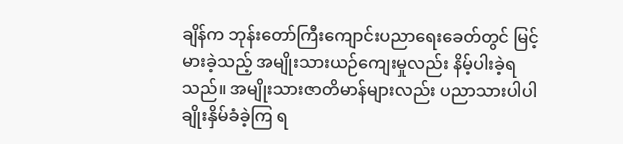ချိန်က ဘုန်းတော်ကြီးကျောင်းပညာရေးခေတ်တွင် မြင့်မားခဲ့သည့် အမျိုးသားယဉ်ကျေးမှုလည်း နိမ့်ပါးခဲ့ရသည်။ အမျိုးသားဇာတိမာန်များလည်း ပညာသားပါပါ ချိုးနှိမ်ခံခဲ့ကြ ရ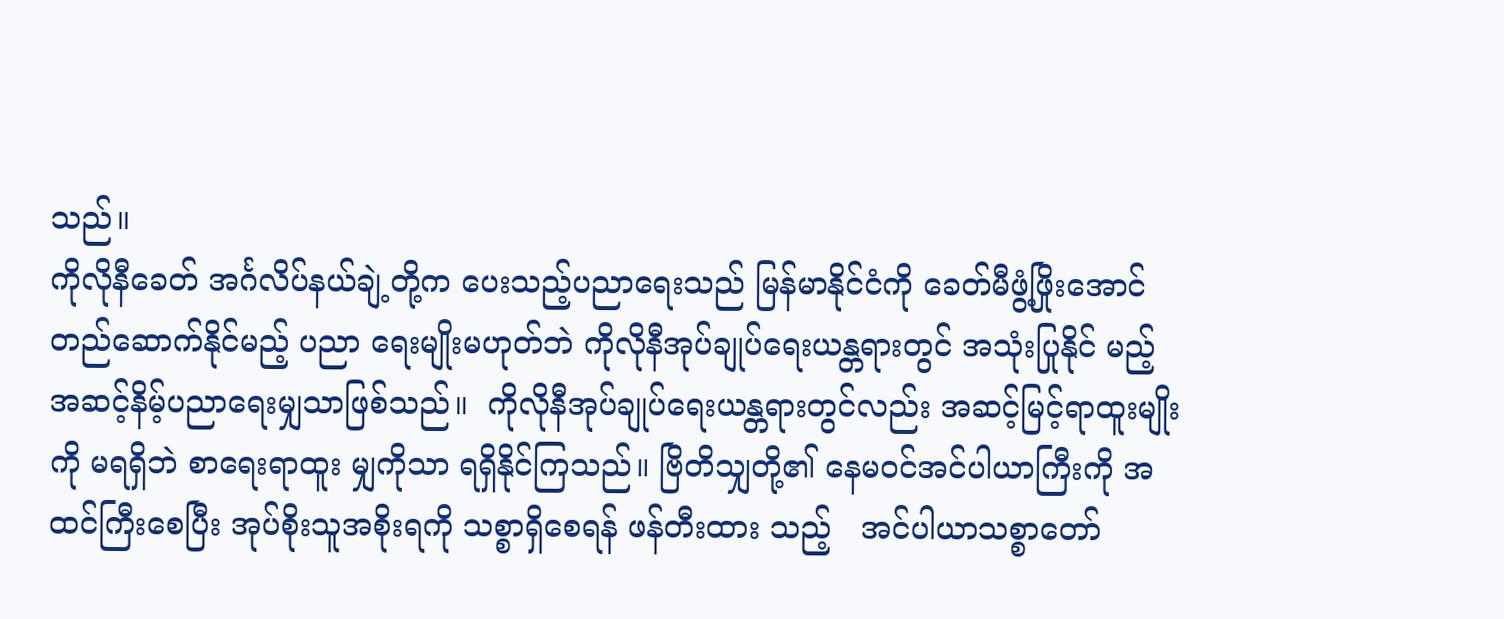သည်။
ကိုလိုနီခေတ် အင်္ဂလိပ်နယ်ချဲ့တို့က ပေးသည့်ပညာရေးသည် မြန်မာနိုင်ငံကို ခေတ်မီဖွံ့ဖြိုးအောင် တည်ဆောက်နိုင်မည့် ပညာ ရေးမျိုးမဟုတ်ဘဲ ကိုလိုနီအုပ်ချုပ်ရေးယန္တရားတွင် အသုံးပြုနိုင် မည့်  အဆင့်နိမ့်ပညာရေးမျှသာဖြစ်သည်။  ကိုလိုနီအုပ်ချုပ်ရေးယန္တရားတွင်လည်း အဆင့်မြင့်ရာထူးမျိုးကို မရရှိဘဲ စာရေးရာထူး မျှကိုသာ ရရှိနိုင်ကြသည်။ ဗြိတိသျှတို့၏ နေမဝင်အင်ပါယာကြီးကို အထင်ကြီးစေပြီး အုပ်စိုးသူအစိုးရကို သစ္စာရှိစေရန် ဖန်တီးထား သည့်   အင်ပါယာသစ္စာတော်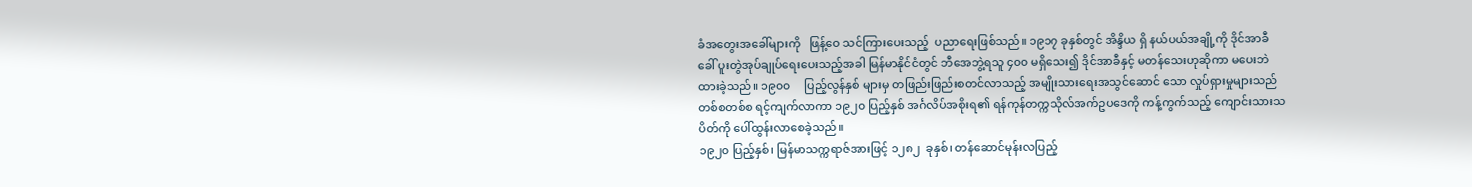ခံအတွေးအခေါ်များကို   ဖြန့်ဝေ သင်ကြားပေးသည့်  ပညာရေးဖြစ်သည်။ ၁၉၁၇ ခုနှစ်တွင် အိန္ဒိယ ရှိ နယ်ပယ်အချို့ကို ဒိုင်အာခီ ခေါ် ပူးတွဲအုပ်ချုပ်ရေးပေးသည့်အခါ မြန်မာနိုင်ငံတွင် ဘီအေဘွဲ့ရသူ ၄၀၀ မရှိသေး၍ ဒိုင်အာခီနှင့် မတန်သေးဟုဆိုကာ မပေးဘဲထားခဲ့သည်။ ၁၉၀၀     ပြည့်လွန်နှစ် များမှ တဖြည်းဖြည်းစတင်လာသည့် အမျိုးသားရေးအသွင်ဆောင် သော လှုပ်ရှားမှုများသည် တစ်စတစ်စ ရင့်ကျက်လာကာ ၁၉၂၀ ပြည့်နှစ် အင်္ဂလိပ်အစိုးရ၏ ရန်ကုန်တက္ကသိုလ်အက်ဥပဒေကို ကန့်ကွက်သည့် ကျောင်းသားသပိတ်ကို ပေါ်ထွန်းလာစေခဲ့သည်။
၁၉၂၀ ပြည့်နှစ်၊ မြန်မာသက္ကရာဇ်အားဖြင့် ၁၂၈၂  ခုနှစ်၊ တန်ဆောင်မုန်းလပြည့်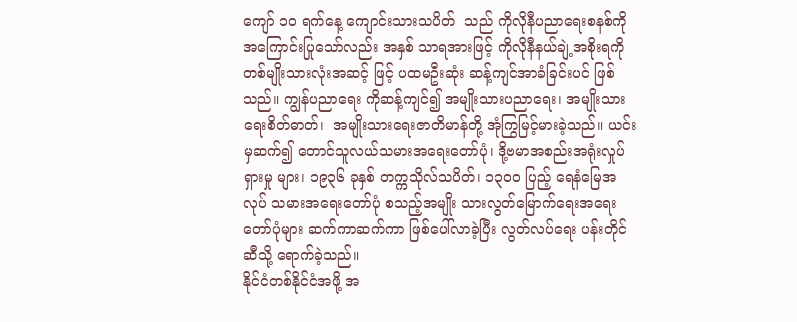ကျော် ၁၀ ရက်နေ့ ကျောင်းသားသပိတ်  သည် ကိုလိုနီပညာရေးစနစ်ကို အကြောင်းပြုသော်လည်း အနှစ် သာရအားဖြင့် ကိုလိုနီနယ်ချဲ့အစိုးရကို တစ်မျိုးသားလုံးအဆင့် ဖြင့် ပထမဦးဆုံး ဆန့်ကျင်အာခံခြင်းပင် ဖြစ်သည်။ ကျွန်ပညာရေး ကိုဆန့်ကျင်၍ အမျိုးသားပညာရေး၊ အမျိုးသားရေးစိတ်ဓာတ်၊  အမျိုးသားရေးဇာတိမာန်တို့ အုံကြွမြင့်မားခဲ့သည်။ ယင်းမှဆက်၍ တောင်သူလယ်သမားအရေးတော်ပုံ၊ ဒို့ဗမာအစည်းအရုံးလှုပ်ရှားမှု များ၊ ၁၉၃၆ ခုနှစ် တက္ကသိုလ်သပိတ်၊ ၁၃၀၀ ပြည့် ရေနံမြေအလုပ် သမားအရေးတော်ပုံ စသည့်အမျိုး သားလွတ်မြောက်ရေးအရေး တော်ပုံများ ဆက်ကာဆက်ကာ ဖြစ်ပေါ်လာခဲ့ပြီး လွတ်လပ်ရေး ပန်းတိုင်ဆီသို့ ရောက်ခဲ့သည်။
နိုင်ငံတစ်နိုင်ငံအဖို့ အ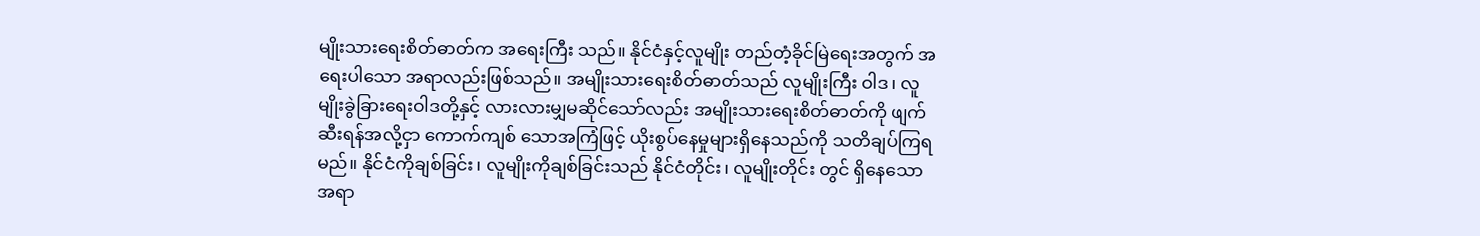မျိုးသားရေးစိတ်ဓာတ်က အရေးကြီး သည်။ နိုင်ငံနှင့်လူမျိုး တည်တံ့ခိုင်မြဲရေးအတွက် အရေးပါသော အရာလည်းဖြစ်သည်။ အမျိုးသားရေးစိတ်ဓာတ်သည် လူမျိုးကြီး ဝါဒ၊ လူမျိုးခွဲခြားရေးဝါဒတို့နှင့် လားလားမျှမဆိုင်သော်လည်း အမျိုးသားရေးစိတ်ဓာတ်ကို ဖျက်ဆီးရန်အလို့ငှာ ကောက်ကျစ် သောအကြံဖြင့် ယိုးစွပ်နေမှုများရှိနေသည်ကို သတိချပ်ကြရမည်။ နိုင်ငံကိုချစ်ခြင်း၊ လူမျိုးကိုချစ်ခြင်းသည် နိုင်ငံတိုင်း၊ လူမျိုးတိုင်း တွင် ရှိနေသောအရာ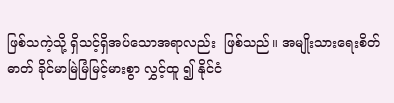ဖြစ်သကဲ့သို့ ရှိသင့်ရှိအပ်သောအရာလည်း  ဖြစ်သည်။ အမျိုးသားရေးစိတ်ဓာတ် ခိုင်မာမြဲမြံမြင့်မားစွာ လွှင့်ထူ ၍ နိုင်ငံ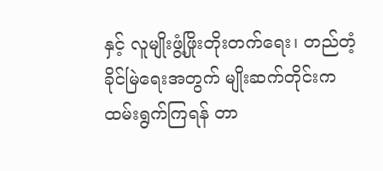နှင့် လူမျိုးဖွံ့ဖြိုးတိုးတက်ရေး၊ တည်တံ့ခိုင်မြဲရေးအတွက် မျိုးဆက်တိုင်းက ထမ်းရွက်ကြရန် တာ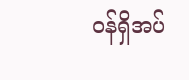ဝန်ရှိအပ်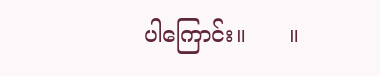ပါကြောင်း။      ။